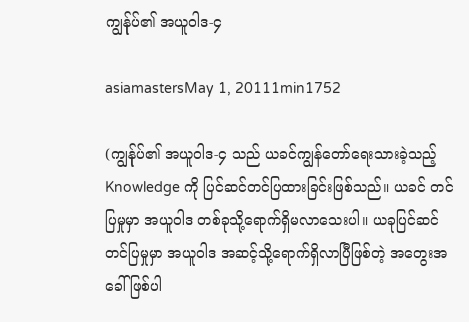ကျွန်ုပ်၏ အယူဝါဒ-၄

asiamastersMay 1, 20111min1752

(ကျွန်ုပ်၏ အယူဝါဒ-၄ သည် ယခင်ကျွန်တော်ရေးသားခဲ့သည့် Knowledge ကို ပြင်ဆင်တင်ပြထားခြင်းဖြစ်သည်။ ယခင် တင်ပြမှုမှာ အယူဝါဒ တစ်ခုသို့ရောက်ရှိမလာသေးပါ။ ယခုပြင်ဆင်တင်ပြမှုမှာ အယူဝါဒ အဆင့်သို့ရောက်ရှိလာပြီဖြစ်တဲ့ အတွေးအခေါ်ဖြစ်ပါ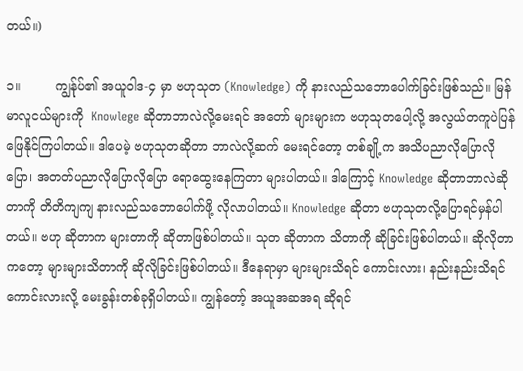တယ်။)

၁။         ကျွန်ုပ်၏ အယူဝါဒ-၄ မှာ ဗဟုသုတ (Knowledge) ကို နားလည်သဘောပေါက်ခြင်းဖြစ်သည်။ မြန်မာလူငယ်များကို  Knowlege ဆိုတာဘာလဲလို့မေးရင် အတော် များများက ဗဟုသုတပေါ့လို့ အလွယ်တကူပဲပြန်ဖြေနိုင်ကြပါတယ်။ ဒါပေမဲ့ ဗဟုသုတဆိုတာ ဘာလဲလို့ဆက် မေးရင်တော့ တစ်ချို့က အသိပညာလိုပြောလိုပြော၊ အတတ်ပညာလိုပြောလိုပြော ရောထွေးနေကြတာ များပါတယ်။ ဒါကြောင့် Knowledge ဆိုတာဘာလဲဆိုတာကို တိတိကျကျ နားလည်သဘောပေါက်ဖို့ လိုလာပါတယ်။ Knowledge ဆိုတာ ဗဟုသုတလို့ပြောရင်မှန်ပါတယ်။ ဗဟု ဆိုတာက များတာကို ဆိုတာဖြစ်ပါတယ်။ သုတ ဆိုတာက သိတာကို ဆိုခြင်းဖြစ်ပါတယ်။ ဆိုလိုတာကတော့ များများသိတာကို ဆိုလိုခြင်းဖြစ်ပါတယ်။ ဒီနေရာမှာ များများသိရင် ကောင်းလား၊ နည်းနည်းသိရင် ကောင်းလားလို့ မေးခွန်းတစ်ခုရှိပါတယ်။ ကျွန်တော့် အယူအဆအရ ဆိုရင်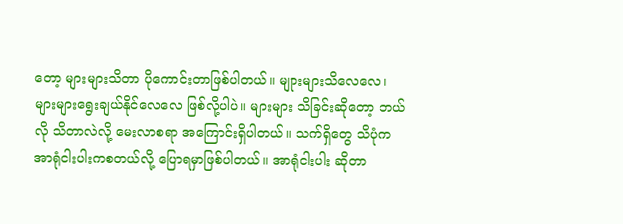တော့ များများသိတာ ပိုကောင်းတာဖြစ်ပါတယ်။ မျုားများသိလေလေ၊ များများရွေးချယ်နိုင်လေလေ ဖြစ်လို့ပါပဲ။ များများ သိခြင်းဆိုတော့ ဘယ်လို သိတာလဲလို့ မေးလာစရာ အကြောင်းရှိပါတယ်။ သက်ရှိတွေ သိပုံက အာရုံငါးပါးကစတယ်လို့ ပြောရမှာဖြစ်ပါတယ်။ အာရုံငါးပါး ဆိုတာ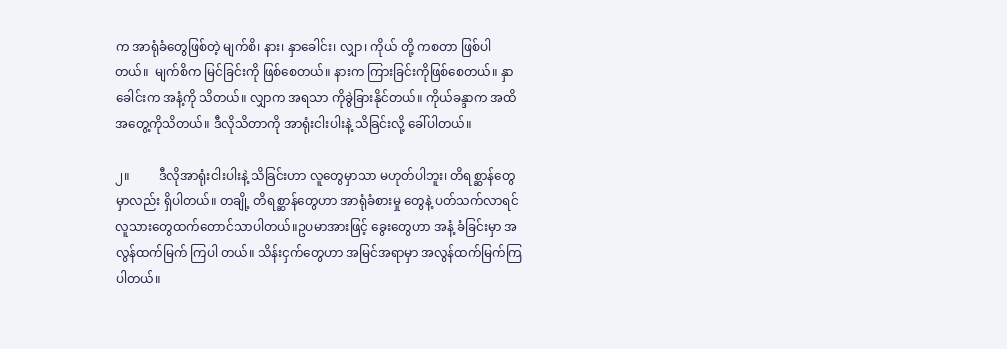က အာရုံခံတွေဖြစ်တဲ့ မျက်စိ၊ နား၊ နှာခေါင်း၊ လျှာ၊ ကိုယ် တို့ ကစတာ ဖြစ်ပါ တယ်။  မျက်စိက မြင်ခြင်းကို ဖြစ်စေတယ်။ နားက ကြားခြင်းကိုဖြစ်စေတယ်။ နှာခေါင်းက အနံ့ကို သိတယ်။ လျှာက အရသာ ကိုခွဲခြားနိုင်တယ်။ ကိုယ်ခန္ဒာက အထိအတွေ့ကိုသိတယ်။ ဒီလိုသိတာကို အာရုံးငါးပါးနဲ့ သိခြင်းလို့ ခေါ်ပါတယ်။

၂။         ဒီလိုအာရုံးငါးပါးနဲ့ သိခြင်းဟာ လူတွေမှာသာ မဟုတ်ပါဘူး၊ တိရစ္ဆာန်တွေမှာလည်း ရှိပါတယ်။ တချို့ တိရစ္ဆာန်တွေဟာ အာရုံခံစားမှု တွေနဲ့ ပတ်သက်လာရင် လူသားတွေထက်တောင်သာပါတယ်။ဥပမာအားဖြင့် ခွေးတွေဟာ အနံ့ ခံခြင်းမှာ အလွန်ထက်မြက် ကြပါ တယ်။ သိန်းငှက်တွေဟာ အမြင်အရာမှာ အလွန်ထက်မြက်ကြပါတယ်။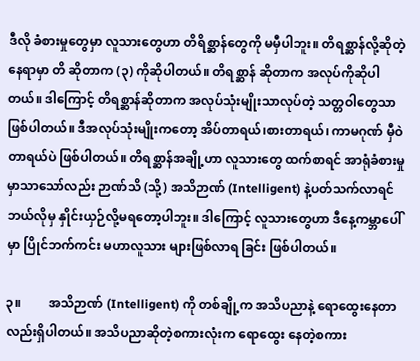ဒီလို ခံစားမှုတွေမှာ လူသားတွေဟာ တိရိစ္ဆာန်တွေကို မမှီပါဘူး။ တိရစ္ဆာန်လို့ဆိုတဲ့နေရာမှာ တိ ဆိုတာက (၃) ကိုဆိုပါတယ်။ တိရစ္ဆာန် ဆိုတာက အလုပ်ကိုဆိုပါတယ်။ ဒါကြောင့် တိရစ္ဆာန်ဆိုတာက အလုပ်သုံးမျိုးသာလုပ်တဲ့ သတ္တဝါတွေသာဖြစ်ပါတယ်။ ဒီအလုပ်သုံးမျိုးကတော့ အိပ်တာရယ်၊စားတာရယ်၊ ကာမဂုဏ် မှီဝဲတာရယ်ပဲ ဖြစ်ပါတယ်။ တိရစ္ဆာန်အချို့ဟာ လူသားတွေ ထက်စာရင် အာရုံခံစားမှုမှာသာသော်လည်း ဉာဏ်သိ (သို့) အသိဉာဏ် (Intelligent) နဲ့ပတ်သက်လာရင် ဘယ်လိုမှ နှိုင်းယှဉ်လို့မရတော့ပါဘူး။ ဒါကြောင့် လူသားတွေဟာ ဒီနေ့ကမ္ဘာပေါ်မှာ ပြိုင်ဘက်ကင်း မဟာလူသား များဖြစ်လာရ ခြင်း ဖြစ်ပါတယ်။

၃။         အသိဉာဏ် (Intelligent) ကို တစ်ချို့က အသိပညာနဲ့ ရောထွေးနေတာလည်းရှိပါတယ်။ အသိပညာဆိုတဲ့စကားလုံးက ရောထွေး နေတဲ့စကား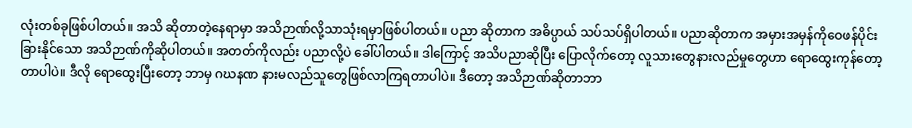လုံးတစ်ခုဖြစ်ပါတယ်။ အသိ ဆိုတာတဲ့နေရာမှာ အသိဉာဏ်လို့သာသုံးရမှာဖြစ်ပါတယ်။ ပညာ ဆိုတာက အဓိပ္ပာယ် သပ်သပ်ရှိပါတယ်။ ပညာဆိုတာက အမှားအမှန်ကိုဝေဖန်ပိုင်းခြားနိုင်သော အသိဉာဏ်ကိုဆိုပါတယ်။ အတတ်ကိုလည်း ပညာလို့ပဲ ခေါ်ပါတယ်။ ဒါကြောင့် အသိပညာဆိုပြီး ပြောလိုက်တော့ လူသားတွေနားလည်မှုတွေဟာ ရောထွေးကုန်တော့တာပါပဲ။ ဒီလို ရောထွေးပြီးတော့ ဘာမှ ဂဃနဏ နားမလည်သူတွေဖြစ်လာကြရတာပါပဲ။ ဒီတော့ အသိဉာဏ်ဆိုတာဘာ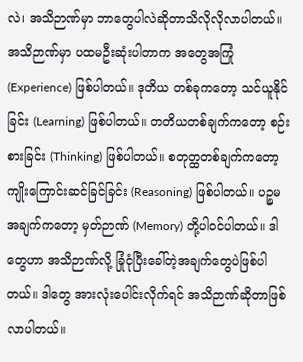လဲ၊ အသိဉာဏ်မှာ ဘာတွေပါလဲဆိုတာသိလိုလိုလာပါတယ်။ အသိဉာဏ်မှာ ပထမဦးဆုံးပါတာက အတွေအကြုံ (Experience) ဖြစ်ပါတယ်။ ဒုတိယ တစ်ခုကတော့ သင်ယူနိုင်ခြင်း (Learning) ဖြစ်ပါတယ်။ တတိယတစ်ချက်ကတော့ စဉ်းစားခြင်း (Thinking) ဖြစ်ပါတယ်။ စတုတ္ထတစ်ချက်ကတော့ ကျိုးကြောင်းဆင်ခြင်ခြင်း (Reasoning) ဖြစ်ပါတယ်။ ပဉ္စမအချက်ကတော့ မှတ်ဉာဏ် (Memory) တို့ပါဝင်ပါတယ်။ ဒါတွေဟာ အသိဉာဏ်လို့ ခြုံငုံပြီးခေါ်တဲ့အချက်တွေပဲဖြစ်ပါတယ်။ ဒါတွေ အားလုံးပေါင်းလိုက်ရင် အသိဉာဏ်ဆိုတာဖြစ်လာပါတယ်။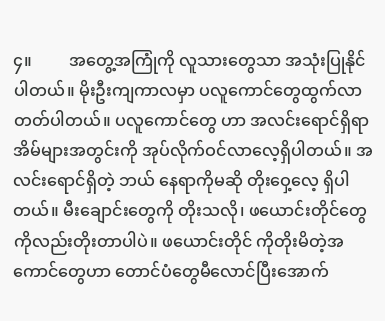၄။         အတွေ့အကြုံကို လူသားတွေသာ အသုံးပြုနိုင်ပါတယ်။ မိုးဦးကျကာလမှာ ပလူကောင်တွေထွက်လာတတ်ပါတယ်။ ပလူကောင်တွေ ဟာ အလင်းရောင်ရှိရာ အိမ်များအတွင်းကို အုပ်လိုက်ဝင်လာလေ့ရှိပါတယ်။ အလင်းရောင်ရှိတဲ့ ဘယ် နေရာကိုမဆို တိုးဝှေ့လေ့ ရှိပါတယ်။ မီးချောင်းတွေကို တိုးသလို၊ ဖယောင်းတိုင်တွေကိုလည်းတိုးတာပါပဲ။ ဖယောင်းတိုင် ကိုတိုးမိတဲ့အကောင်တွေဟာ တောင်ပံတွေမီလောင်ပြီးအောက်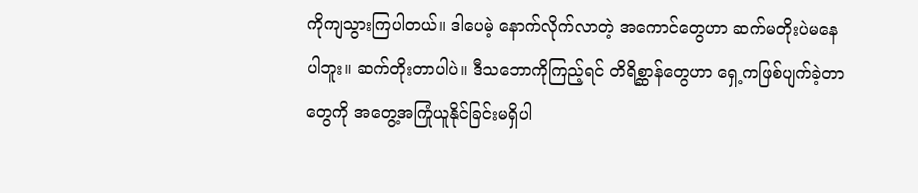ကိုကျသွားကြပါတယ်။ ဒါပေမဲ့ နောက်လိုက်လာတဲ့ အကောင်တွေဟာ ဆက်မတိုးပဲမနေပါဘူး။ ဆက်တိုးတာပါပဲ။ ဒီသဘောကိုကြည့်ရင် တိရိစ္ဆာန်တွေဟာ ရှေ့ကဖြစ်ပျက်ခဲ့တာတွေကို အတွေ့အကြုံယူနိုင်ခြင်းမရှိပါ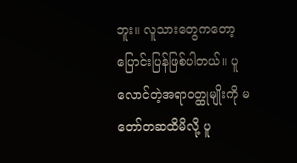ဘူး။ လူသားတွေကတော့ ပြောင်းပြန်ဖြစ်ပါတယ်။ ပူလောင်တဲ့အရာဝတ္ထုမျိုးကို မတော်တဆထိမိလို့ ပူ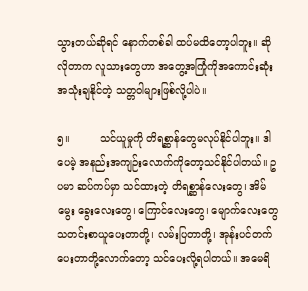သွားတယ်ဆိုရင် နောက်တစ်ခါ ထပ်မထိတော့ပါဘူး။ ဆိုလိုတာက လူသားတွေဟာ အတွေ့အကြုံကိုအကောင်းဆုံးအသုံးချနိုင်တဲ့ သတ္တဝါများဖြစ်လို့ပါပဲ။

၅။         သင်ယူမှုကို တိရစ္ဆာန်တွေမလုပ်နိုင်ပါဘူး။ ဒါပေမဲ့ အနည်းအကျဉ်းလောက်ကိုတော့သင်နိုင်ပါတယ်။ ဥပမာ ဆပ်ကပ်မှာ သင်ထားတဲ့ တိရစ္ဆာန်လေးတွေ၊ အိမ်မွေး ခွေးလေးတွေ၊ ကြောင်လေးတွေ၊ မျောက်လေးတွေ သတင်းစာယူပေးတာတို့၊ လမ်းပြတာတို့၊ အုန်းပင်တက်ပေးတာတို့လောက်တော့ သင်ပေးလို့ရပါတယ်။ အမေရိ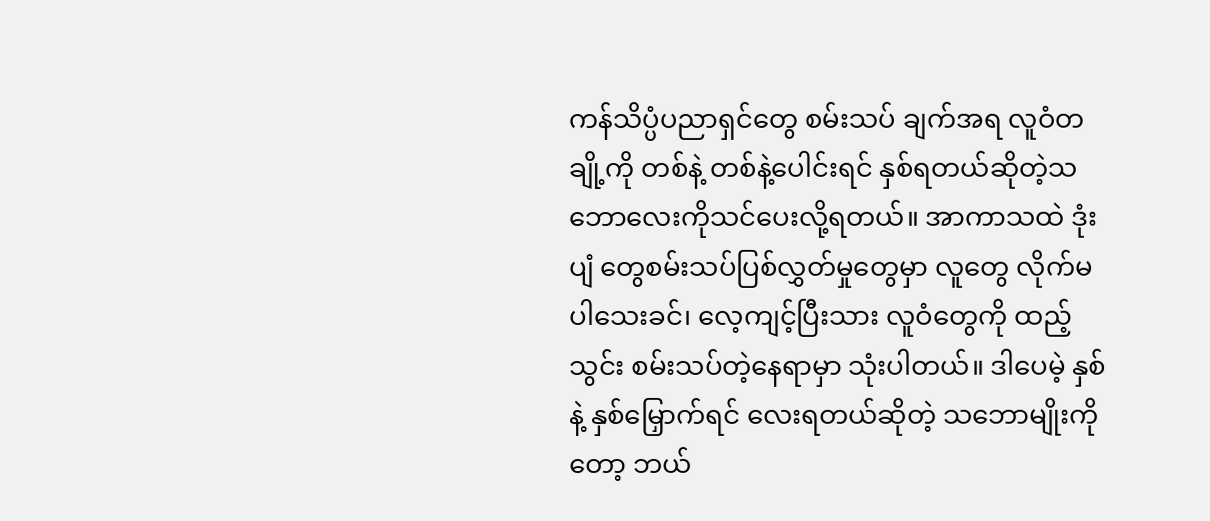ကန်သိပ္ပံပညာရှင်တွေ စမ်းသပ် ချက်အရ လူဝံတချို့ကို တစ်နဲ့ တစ်နဲ့ပေါင်းရင် နှစ်ရတယ်ဆိုတဲ့သဘောလေးကိုသင်ပေးလို့ရတယ်။ အာကာသထဲ ဒုံးပျံ တွေစမ်းသပ်ပြစ်လွှတ်မှုတွေမှာ လူတွေ လိုက်မပါသေးခင်၊ လေ့ကျင့်ပြီးသား လူဝံတွေကို ထည့်သွင်း စမ်းသပ်တဲ့နေရာမှာ သုံးပါတယ်။ ဒါပေမဲ့ နှစ်နဲ့ နှစ်မြှောက်ရင် လေးရတယ်ဆိုတဲ့ သဘောမျိုးကိုတော့ ဘယ်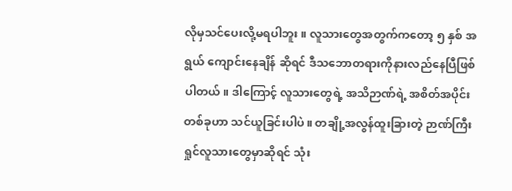လိုမှသင်ပေးလို့မရပါဘူး။ လူသားတွေအတွက်ကတော့ ၅ နှစ် အရွယ် ကျောင်းနေချိန် ဆိုရင် ဒီသဘောတရားကိုနားလည်နေပြီဖြစ်ပါတယ်။ ဒါကြောင့် လူသားတွေရဲ့ အသိဉာဏ်ရဲ့ အစိတ်အပိုင်းတစ်ခုဟာ သင်ယူခြင်းပါပဲ။ တချို့အလွန်ထူးခြားတဲ့ ဉာဏ်ကြီးရှုင်လူသားတွေမှာဆိုရင် သုံး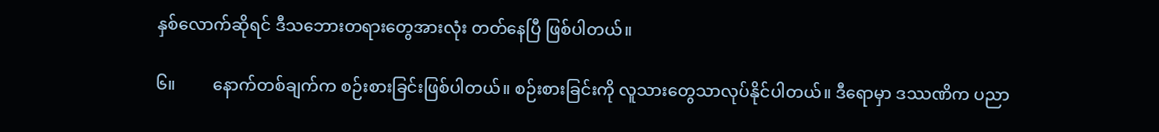နှစ်လောက်ဆိုရင် ဒီသဘေားတရားတွေအားလုံး တတ်နေပြီ ဖြစ်ပါတယ်။

၆။         နောက်တစ်ချက်က စဉ်းစားခြင်းဖြစ်ပါတယ်။ စဉ်းစားခြင်းကို လူသားတွေသာလုပ်နိုင်ပါတယ်။ ဒီရောမှာ ဒဿဏိက ပညာ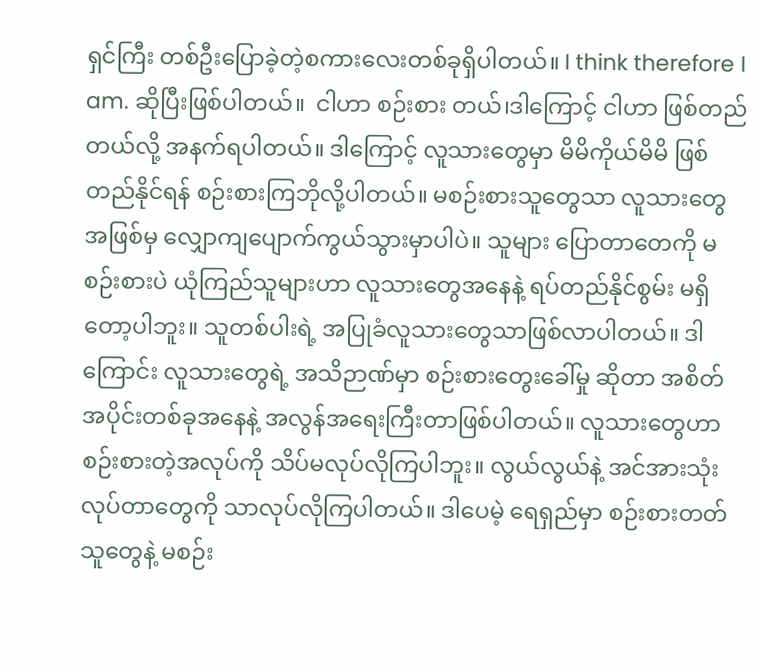ရှင်ကြီး တစ်ဦးပြောခဲ့တဲ့စကားလေးတစ်ခုရှိပါတယ်။ I think therefore I am. ဆိုပြီးဖြစ်ပါတယ်။  ငါဟာ စဉ်းစား တယ်၊ဒါကြောင့် ငါဟာ ဖြစ်တည်တယ်လို့ အနက်ရပါတယ်။ ဒါကြောင့် လူသားတွေမှာ မိမိကိုယ်မိမိ ဖြစ်တည်နိုင်ရန် စဉ်းစားကြဘိုလို့ပါတယ်။ မစဉ်းစားသူတွေသာ လူသားတွေအဖြစ်မှ လျှောကျပျောက်ကွယ်သွားမှာပါပဲ။ သူများ ပြောတာတေကို မစဉ်းစားပဲ ယုံကြည်သူများဟာ လူသားတွေအနေနဲ့ ရပ်တည်နိုင်စွမ်း မရှိတော့ပါဘူး။ သူတစ်ပါးရဲ့ အပြုခံလူသားတွေသာဖြစ်လာပါတယ်။ ဒါကြောင်း လူသားတွေရဲ့ အသိဉာဏ်မှာ စဉ်းစားတွေးခေါ်မှု ဆိုတာ အစိတ်အပိုင်းတစ်ခုအနေနဲ့ အလွန်အရေးကြီးတာဖြစ်ပါတယ်။ လူသားတွေဟာ စဉ်းစားတဲ့အလုပ်ကို သိပ်မလုပ်လိုကြပါဘူး။ လွယ်လွယ်နဲ့ အင်အားသုံးလုပ်တာတွေကို သာလုပ်လိုကြပါတယ်။ ဒါပေမဲ့ ရေရှည်မှာ စဉ်းစားတတ်သူတွေနဲ့ မစဉ်း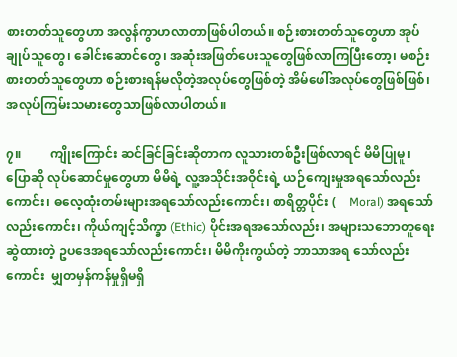စားတတ်သူတွေဟာ အလွန်ကွာဟလာတာဖြစ်ပါတယ်။ စဉ်းစားတတ်သူတွေဟာ အုပ်ချုပ်သူတွေ၊ ခေါင်းဆောင်တွေ၊ အဆုံးအဖြတ်ပေးသူတွေဖြစ်လာကြပြီးတော့၊ မစဉ်းစားတတ်သူတွေဟာ စဉ်းစားရန်မလိုတဲ့အလုပ်တွေဖြစ်တဲ့ အိမ်ဖေါ်အလုပ်တွေဖြစ်ဖြစ်၊ အလုပ်ကြမ်းသမားတွေသာဖြစ်လာပါတယ်။

၇။         ကျိုးကြောင်း ဆင်ခြင်ခြင်းဆိုတာက လူသားတစ်ဦးဖြစ်လာရင် မိမိပြုမူ၊ ပြောဆို လုပ်ဆောင်မှုတွေဟာ မိမိရဲ့ လူ့အသိုင်းအဝိုင်းရဲ့ ယဉ်ကျေးမှုအရသော်လည်းကောင်း၊ ဓလေ့ထုံးတမ်းများအရသော်လည်းကောင်း၊ စာရိတ္တပိုင်း (    Moral) အရသော်လည်းကောင်း၊ ကိုယ်ကျင့်သိက္ခာ (Ethic) ပိုင်းအရအသော်လည်း၊ အများသဘောတူရေးဆွဲထားတဲ့ ဥပဒေအရသော်လည်းကောင်း၊ မိမိကိုးကွယ်တဲ့ ဘာသာအရ သော်လည်းကောင်း  မျှတမှန်ကန်မှုရှိမရှိ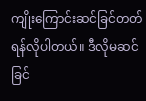ကျိုးကြောင်းဆင်ခြင်တတ်ရန်လိုပါတယ်။ ဒီလိုမဆင်ခြင်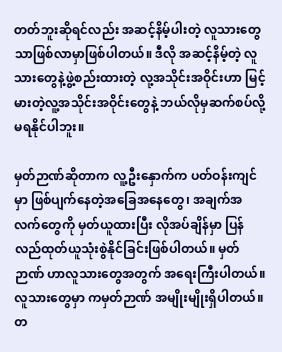တတ်ဘူးဆိုရင်လည်း အဆင့်နိမ့်ပါးတဲ့ လူသားတွေသာဖြစ်လာမှာဖြစ်ပါတယ်။ ဒီလို အဆင့်နိမ့်တဲ့ လူသားတွေနဲ့ဖွဲ့စည်းထားတဲ့ လု့အသိုင်းအဝိုင်းဟာ မြင့်မားတဲ့လူ့အသိုင်းအဝိုင်းတွေနဲ့ ဘယ်လိုမှဆက်စပ်လို့ မရနိုင်ပါဘူး။

မှတ်ဉာဏ်ဆိုတာက လူ့ဦးနှောက်က ပတ်ဝန်းကျင်မှာ ဖြစ်ပျက်နေတဲ့အခြေအနေတွေ၊ အချက်အလက်တွေကို မှတ်ယူထားပြီး လိုအပ်ချိန်မှာ ပြန်လည်ထုတ်ယူသုံးစွဲနိုင်ခြင်းဖြစ်ပါတယ်။ မှတ်ဉာဏ် ဟာလူသားတွေအတွက် အရေးကြီးပါတယ်။ လူသားတွေမှာ ကမှတ်ဉာဏ် အမျိုးမျိုးရှိပါတယ်။ တ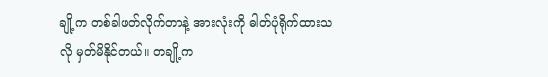ချို့က တစ်ခါဖတ်လိုက်တာနဲ့ အားလုံးကို ဓါတ်ပုံရိုက်ထားသလို မှတ်မိနိုင်တယ်။ တချို့က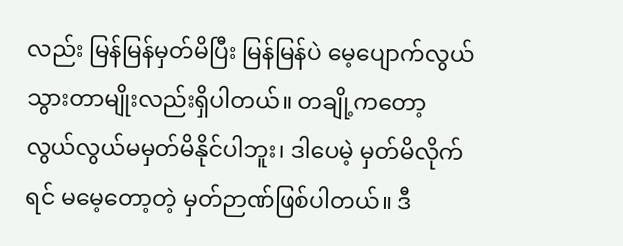လည်း မြန်မြန်မှတ်မိပြီး မြန်မြန်ပဲ မေ့ပျောက်လွယ်သွားတာမျိုးလည်းရှိပါတယ်။ တချို့ကတော့ လွယ်လွယ်မမှတ်မိနိုင်ပါဘူး၊ ဒါပေမဲ့ မှတ်မိလိုက်ရင် မမေ့တော့တဲ့ မှတ်ဉာဏ်ဖြစ်ပါတယ်။ ဒီ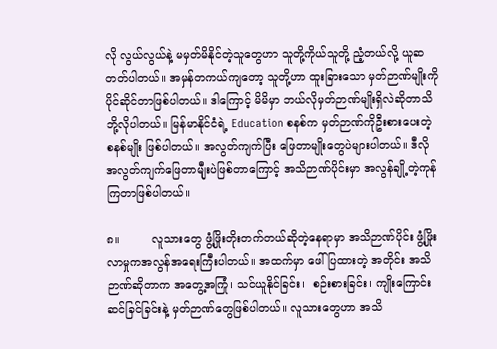လို လွယ်လွယ်နဲ့ မမှတ်မိနိုင်တဲ့သူတွေဟာ သူတို့ကိုယ်သူတို့ ညံ့တယ်လို့ ယူဆတတ်ပါတယ်။ အမှန်တကယ်ကျတော့ သူတို့ဟာ ထူးခြားသော မှတ်ဉာဏ်မျိုးကို ပိုင်ဆိုင်တာဖြစ်ပါတယ်။ ဒါကြောင့် မိမိမှာ ဘယ်လိုမှတ်ဉာဏ်မျိုးရှိလဲဆိုတာသိဘို့လိုပါတယ်။ မြန်မာနိုင်ငံရဲ့ Education စနစ်က မှတ်ဉာဏ်ကိုဦးစားပေးတဲ့ စနစ်မျိုး ဖြစ်ပါတယ်။ အလွတ်ကျက်ပြီး ဖြေတာမျိုးတွေပဲများပါတယ်။ ဒီလို အလွတ်ကျက်ဖြေတာမျီုးပဲဖြစ်တာကြောင့် အသိဉာဏ်ပိုင်းမှာ အလွန်ချို့တဲ့ကုန်ကြတာဖြစ်ပါတယ်။

၈။         လူသားတွေ ဖွံ့ဖြိုးတိုးတက်တယ်ဆိုတဲ့နေရာမှာ အသိဉာဏ်ပိုင်း ဖွံ့ဖြိုးလာမှုကအလွန်အရေးကြီးပါတယ်။ အထက်မှာ ဖေါ်ပြထားတဲ့ အတိုင်း အသိဉာဏ်ဆိုတာက အတွေ့အကြုံ၊ သင်ယူနိုင်ခြင်း၊  စဉ်းစားခြင်း၊ ကျိုးကြောင်းဆင်ခြင်ခြင်းနဲ့ မှတ်ဉာဏ်တွေဖြစ်ပါတယ်။ လူသားတွေဟာ အသိ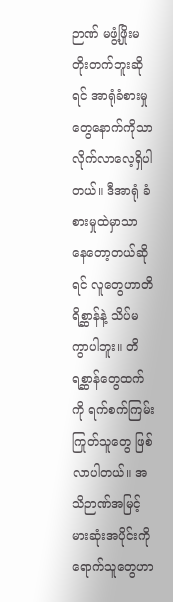ဉာဏ် မဖွံ့ဖြိုးမတိုးတက်ဘူးဆိုရင် အာရုံခံစားမှုတွေနောက်ကိုသာ လိုက်လာလေ့ရှိပါတယ်။ ဒီအာရုံ ခံစားမှုထဲမှာသာ နေတော့တယ်ဆိုရင် လူတွေဟာတိရိစ္ဆာန်နဲ့ သိပ်မကွာပါဘူး။ တိရစ္ဆာန်တွေထက်ကို ရက်စက်ကြမ်းကြုတ်သူတွေ ဖြစ်လာပါတယ်။ အသိဉာဏ်အမြင့်မားဆုံးအပိုင်းကိုရောက်သူတွေဟာ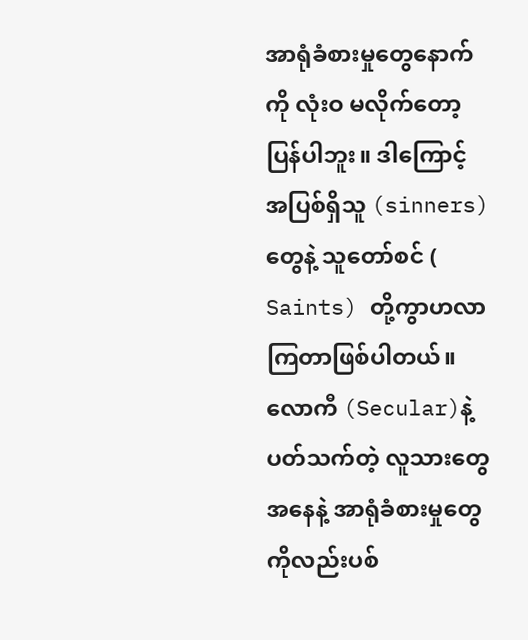အာရုံခံစားမှုတွေနောက်ကို လုံးဝ မလိုက်တော့ပြန်ပါဘူး။ ဒါကြောင့် အပြစ်ရှိသူ (sinners) တွေနဲ့ သူတော်စင် ( Saints) တို့ကွာဟလာကြတာဖြစ်ပါတယ်။ လောကီ (Secular)နဲ့ ပတ်သက်တဲ့ လူသားတွေအနေနဲ့ အာရုံခံစားမှုတွေကိုလည်းပစ်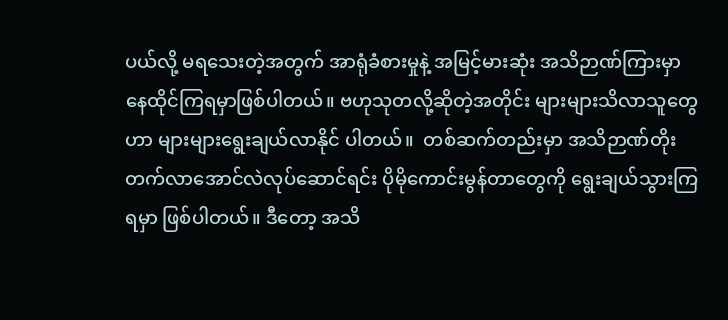ပယ်လို့ မရသေးတဲ့အတွက် အာရုံခံစားမှုနဲ့ အမြင့်မားဆုံး အသိဉာဏ်ကြားမှာ နေထိုင်ကြရမှာဖြစ်ပါတယ်။ ဗဟုသုတလို့ဆိုတဲ့အတိုင်း များများသိလာသူတွေဟာ များများရွေးချယ်လာနိုင် ပါတယ်။  တစ်ဆက်တည်းမှာ အသိဉာဏ်တိုးတက်လာအောင်လဲလုပ်ဆောင်ရင်း ပိုမိုကောင်းမွန်တာတွေကို ရွေးချယ်သွားကြရမှာ ဖြစ်ပါတယ်။ ဒီတော့ အသိ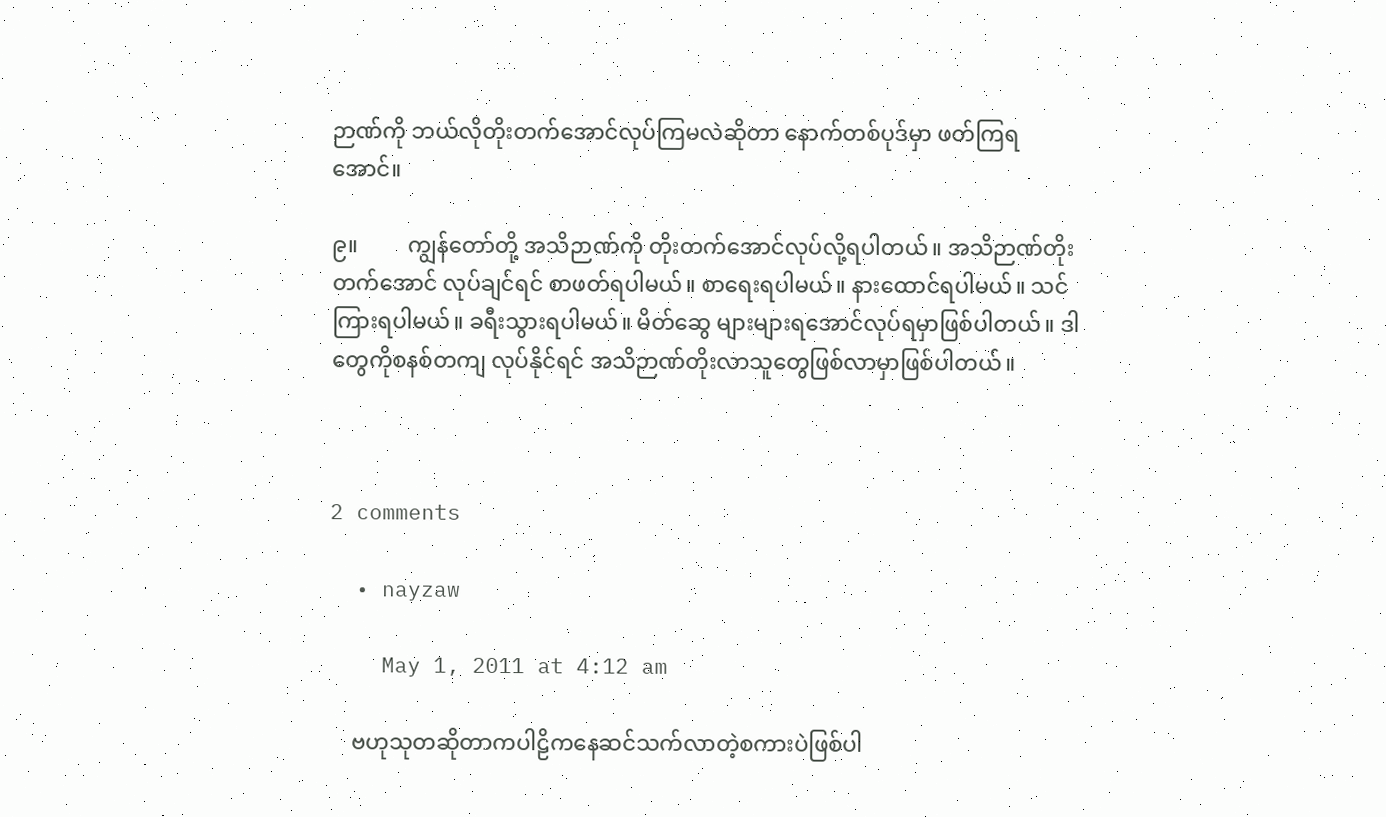ဉာဏ်ကို ဘယ်လိုတိုးတက်အောင်လုပ်ကြမလဲဆိုတာ နောက်တစ်ပုဒ်မှာ ဖတ်ကြရအောင်။

၉။         ကျွန်တော်တို့ အသိဉာဏ်ကို တိုးတက်အောင်လုပ်လို့ရပါတယ်။ အသိဉာဏ်တိုးတက်အောင် လုပ်ချင်ရင် စာဖတ်ရပါမယ်။ စာရေးရပါမယ်။ နားထောင်ရပါမယ်။ သင်ကြားရပါမယ်။ ခရီးသွားရပါမယ်။ မိတ်ဆွေ များများရအောင်လုပ်ရမှာဖြစ်ပါတယ်။ ဒါတွေကိုစနစ်တကျ လုပ်နိုင်ရင် အသိဉာဏ်တိုးလာသူတွေဖြစ်လာမှာဖြစ်ပါတယ်။



2 comments

  • nayzaw

    May 1, 2011 at 4:12 am

    ဗဟုသုတဆိုတာကပါဠိကနေဆင်သက်လာတဲ့စကားပဲဖြစ်ပါ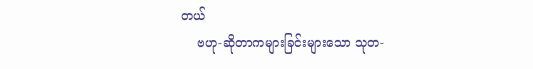တယ်
    ဗဟု-ဆိုတာကများခြင်းများသော သုတ-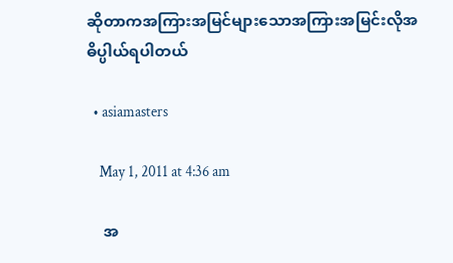ဆိုတာကအကြားအမြင်များသောအကြားအမြင်းလိုအဓိပ္ပါယ်ရပါတယ်

  • asiamasters

    May 1, 2011 at 4:36 am

    အ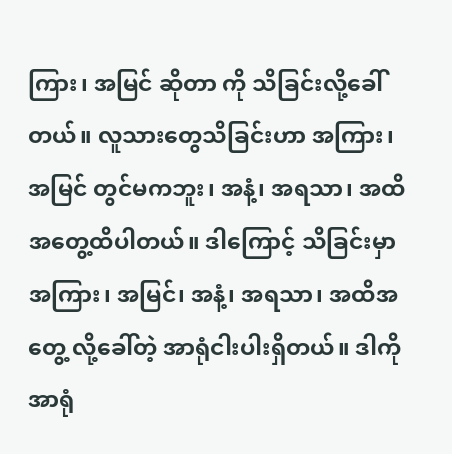ကြား၊ အမြင် ဆိုတာ ကို သိခြင်းလို့ခေါ်တယ်။ လူသားတွေသိခြင်းဟာ အကြား၊ အမြင် တွင်မကဘူး၊ အနံ့၊ အရသာ၊ အထိအတွေ့ထိပါတယ်။ ဒါကြောင့် သိခြင်းမှာ အကြား၊ အမြင်၊ အနံ့၊ အရသာ၊ အထိအတွေ့ လို့ခေါ်တဲ့ အာရုံငါးပါးရှိတယ်။ ဒါကို အာရုံ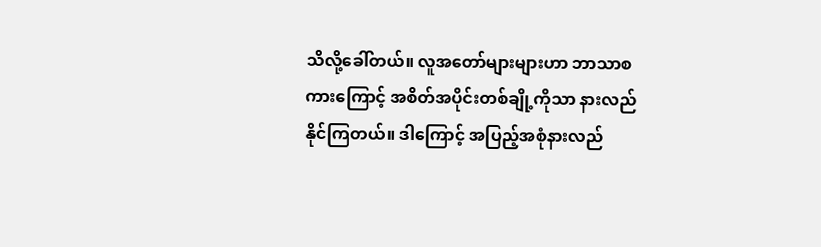သိလို့ခေါ်တယ်။ လူအတော်များများဟာ ဘာသာစကားကြောင့် အစိတ်အပိုင်းတစ်ချို့ကိုသာ နားလည်နိုင်ကြတယ်။ ဒါကြောင့် အပြည့်အစုံနားလည်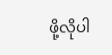ဖို့လိုပါ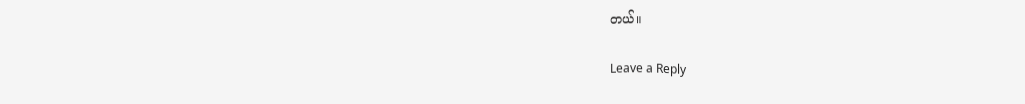တယ်။

Leave a Reply